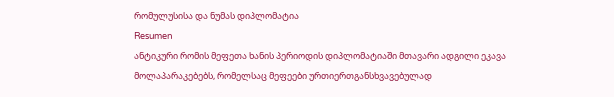რომულუსისა და ნუმას დიპლომატია
Resumen
ანტიკური რომის მეფეთა ხანის პერიოდის დიპლომატიაში მთავარი ადგილი ეკავა მოლაპარაკებებს, რომელსაც მეფეები ურთიერთგანსხვავებულად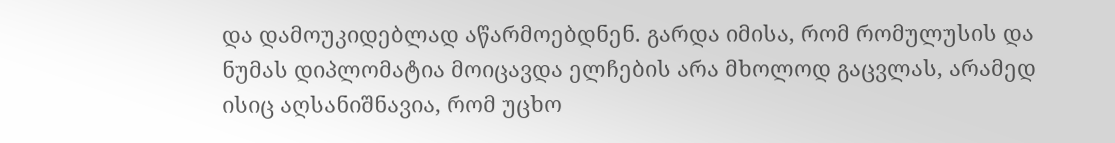და დამოუკიდებლად აწარმოებდნენ. გარდა იმისა, რომ რომულუსის და ნუმას დიპლომატია მოიცავდა ელჩების არა მხოლოდ გაცვლას, არამედ ისიც აღსანიშნავია, რომ უცხო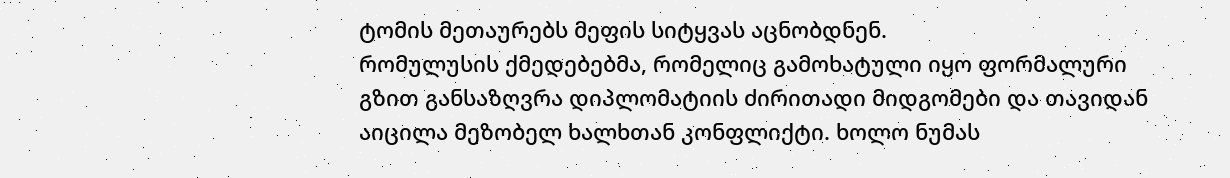ტომის მეთაურებს მეფის სიტყვას აცნობდნენ.
რომულუსის ქმედებებმა, რომელიც გამოხატული იყო ფორმალური გზით განსაზღვრა დიპლომატიის ძირითადი მიდგომები და თავიდან აიცილა მეზობელ ხალხთან კონფლიქტი. ხოლო ნუმას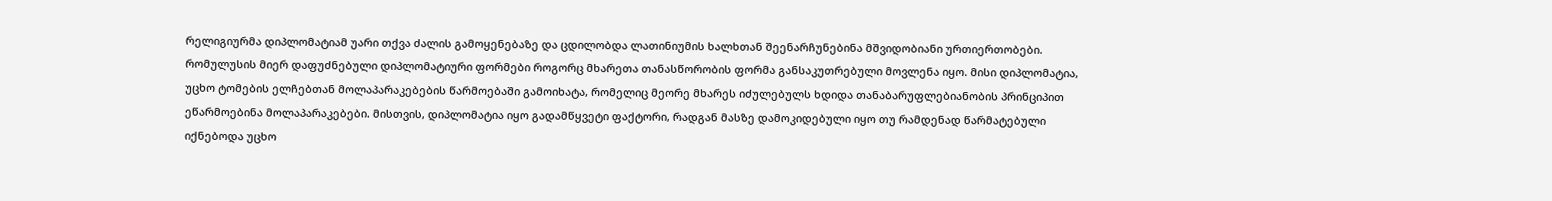რელიგიურმა დიპლომატიამ უარი თქვა ძალის გამოყენებაზე და ცდილობდა ლათინიუმის ხალხთან შეენარჩუნებინა მშვიდობიანი ურთიერთობები.
რომულუსის მიერ დაფუძნებული დიპლომატიური ფორმები როგორც მხარეთა თანასწორობის ფორმა განსაკუთრებული მოვლენა იყო. მისი დიპლომატია, უცხო ტომების ელჩებთან მოლაპარაკებების წარმოებაში გამოიხატა, რომელიც მეორე მხარეს იძულებულს ხდიდა თანაბარუფლებიანობის პრინციპით ეწარმოებინა მოლაპარაკებები. მისთვის, დიპლომატია იყო გადამწყვეტი ფაქტორი, რადგან მასზე დამოკიდებული იყო თუ რამდენად წარმატებული იქნებოდა უცხო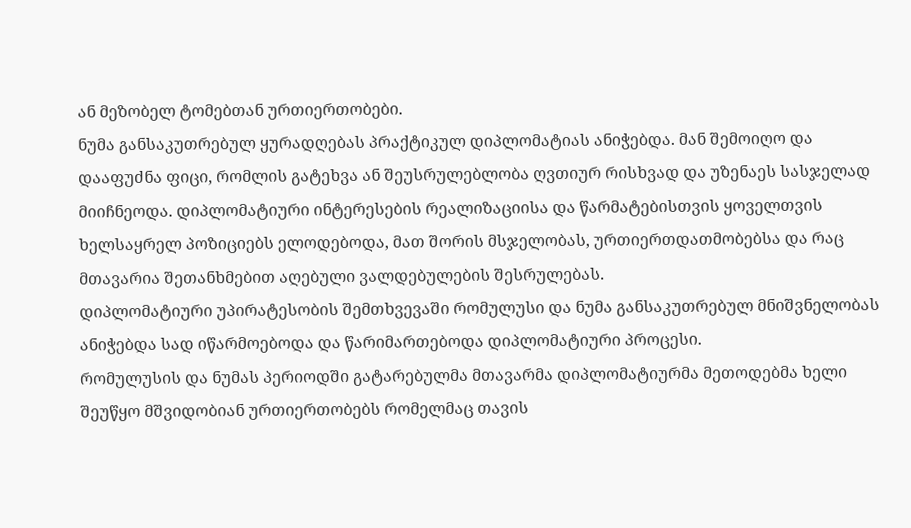ან მეზობელ ტომებთან ურთიერთობები.
ნუმა განსაკუთრებულ ყურადღებას პრაქტიკულ დიპლომატიას ანიჭებდა. მან შემოიღო და დააფუძნა ფიცი, რომლის გატეხვა ან შეუსრულებლობა ღვთიურ რისხვად და უზენაეს სასჯელად მიიჩნეოდა. დიპლომატიური ინტერესების რეალიზაციისა და წარმატებისთვის ყოველთვის ხელსაყრელ პოზიციებს ელოდებოდა, მათ შორის მსჯელობას, ურთიერთდათმობებსა და რაც მთავარია შეთანხმებით აღებული ვალდებულების შესრულებას.
დიპლომატიური უპირატესობის შემთხვევაში რომულუსი და ნუმა განსაკუთრებულ მნიშვნელობას ანიჭებდა სად იწარმოებოდა და წარიმართებოდა დიპლომატიური პროცესი.
რომულუსის და ნუმას პერიოდში გატარებულმა მთავარმა დიპლომატიურმა მეთოდებმა ხელი შეუწყო მშვიდობიან ურთიერთობებს რომელმაც თავის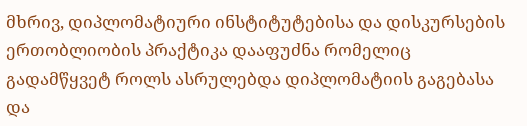მხრივ, დიპლომატიური ინსტიტუტებისა და დისკურსების ერთობლიობის პრაქტიკა დააფუძნა რომელიც გადამწყვეტ როლს ასრულებდა დიპლომატიის გაგებასა და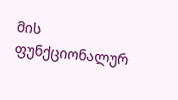მის ფუნქციონალურ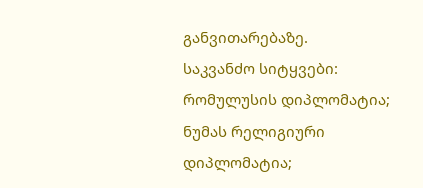განვითარებაზე.
საკვანძო სიტყვები: რომულუსის დიპლომატია; ნუმას რელიგიური დიპლომატია;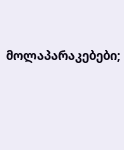მოლაპარაკებები;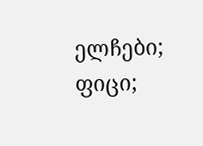ელჩები; ფიცი;